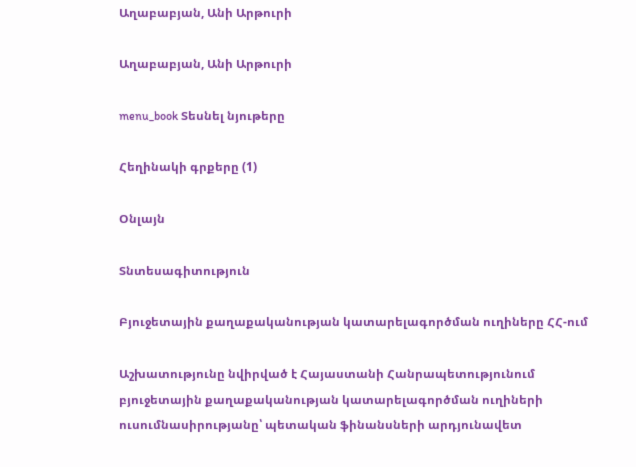Աղաբաբյան, Անի Արթուրի

Աղաբաբյան, Անի Արթուրի

menu_book Տեսնել նյութերը

Հեղինակի գրքերը (1)

Օնլայն

Տնտեսագիտություն

Բյուջետային քաղաքականության կատարելագործման ուղիները ՀՀ-ում

Աշխատությունը նվիրված է Հայաստանի Հանրապետությունում բյուջետային քաղաքականության կատարելագործման ուղիների ուսումնասիրությանը՝ պետական ֆինանսների արդյունավետ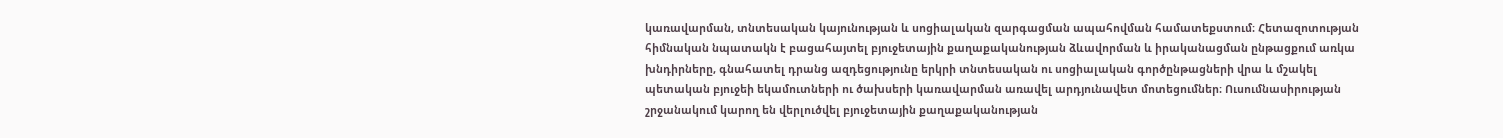կառավարման, տնտեսական կայունության և սոցիալական զարգացման ապահովման համատեքստում։ Հետազոտության հիմնական նպատակն է բացահայտել բյուջետային քաղաքականության ձևավորման և իրականացման ընթացքում առկա խնդիրները, գնահատել դրանց ազդեցությունը երկրի տնտեսական ու սոցիալական գործընթացների վրա և մշակել պետական բյուջեի եկամուտների ու ծախսերի կառավարման առավել արդյունավետ մոտեցումներ։ Ուսումնասիրության շրջանակում կարող են վերլուծվել բյուջետային քաղաքականության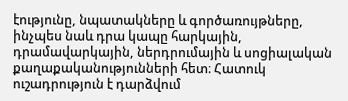էությունը, նպատակները և գործառույթները, ինչպես նաև դրա կապը հարկային, դրամավարկային, ներդրումային և սոցիալական քաղաքականությունների հետ։ Հատուկ ուշադրություն է դարձվում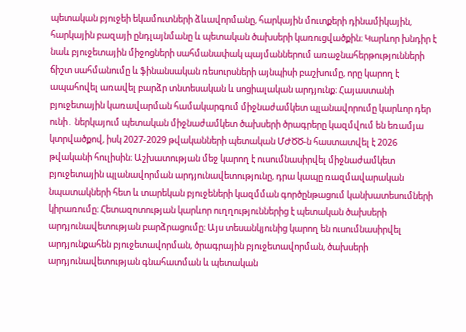պետական բյուջեի եկամուտների ձևավորմանը, հարկային մուտքերի դինամիկային, հարկային բազայի ընդլայնմանը և պետական ծախսերի կառուցվածքին։ Կարևոր խնդիր է նաև բյուջետային միջոցների սահմանափակ պայմաններում առաջնահերթությունների ճիշտ սահմանումը և ֆինանսական ռեսուրսների այնպիսի բաշխումը, որը կարող է ապահովել առավել բարձր տնտեսական և սոցիալական արդյունք։ Հայաստանի բյուջետային կառավարման համակարգում միջնաժամկետ պլանավորումը կարևոր դեր ունի․ ներկայում պետական միջնաժամկետ ծախսերի ծրագրերը կազմվում են եռամյա կտրվածքով, իսկ 2027-2029 թվականների պետական ՄԺԾԾ-ն հաստատվել է 2026 թվականի հուլիսին։ Աշխատության մեջ կարող է ուսումնասիրվել միջնաժամկետ բյուջետային պլանավորման արդյունավետությունը, դրա կապը ռազմավարական նպատակների հետ և տարեկան բյուջեների կազմման գործընթացում կանխատեսումների կիրառումը։ Հետազոտության կարևոր ուղղություններից է պետական ծախսերի արդյունավետության բարձրացումը։ Այս տեսանկյունից կարող են ուսումնասիրվել արդյունքահեն բյուջետավորման, ծրագրային բյուջետավորման, ծախսերի արդյունավետության գնահատման և պետական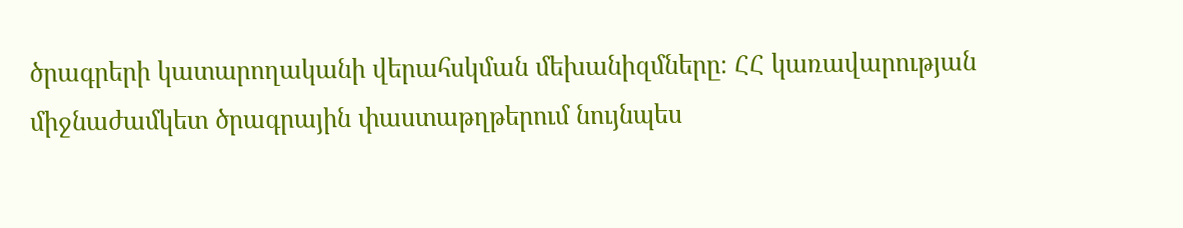ծրագրերի կատարողականի վերահսկման մեխանիզմները։ ՀՀ կառավարության միջնաժամկետ ծրագրային փաստաթղթերում նույնպես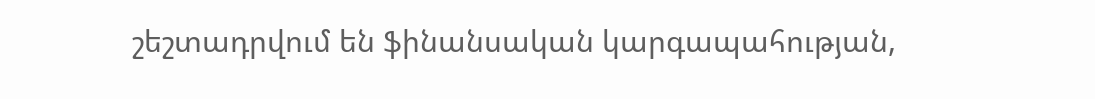շեշտադրվում են ֆինանսական կարգապահության,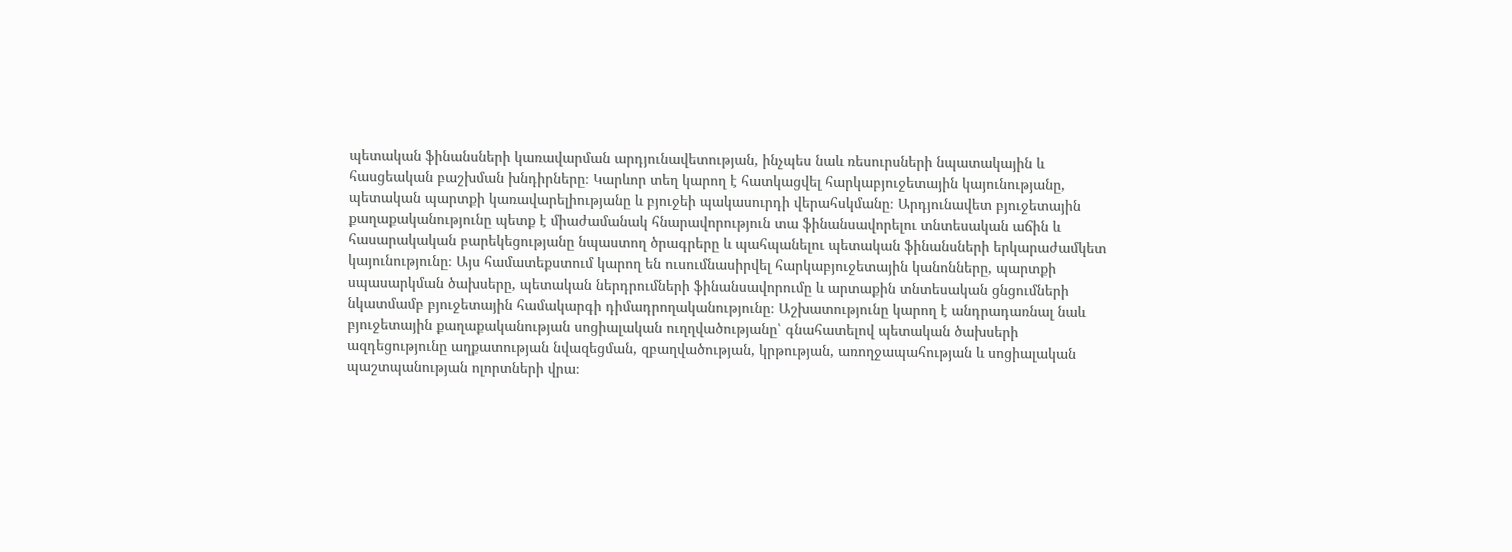պետական ֆինանսների կառավարման արդյունավետության, ինչպես նաև ռեսուրսների նպատակային և հասցեական բաշխման խնդիրները։ Կարևոր տեղ կարող է հատկացվել հարկաբյուջետային կայունությանը, պետական պարտքի կառավարելիությանը և բյուջեի պակասուրդի վերահսկմանը։ Արդյունավետ բյուջետային քաղաքականությունը պետք է միաժամանակ հնարավորություն տա ֆինանսավորելու տնտեսական աճին և հասարակական բարեկեցությանը նպաստող ծրագրերը և պահպանելու պետական ֆինանսների երկարաժամկետ կայունությունը։ Այս համատեքստում կարող են ուսումնասիրվել հարկաբյուջետային կանոնները, պարտքի սպասարկման ծախսերը, պետական ներդրումների ֆինանսավորումը և արտաքին տնտեսական ցնցումների նկատմամբ բյուջետային համակարգի դիմադրողականությունը։ Աշխատությունը կարող է անդրադառնալ նաև բյուջետային քաղաքականության սոցիալական ուղղվածությանը՝ գնահատելով պետական ծախսերի ազդեցությունը աղքատության նվազեցման, զբաղվածության, կրթության, առողջապահության և սոցիալական պաշտպանության ոլորտների վրա։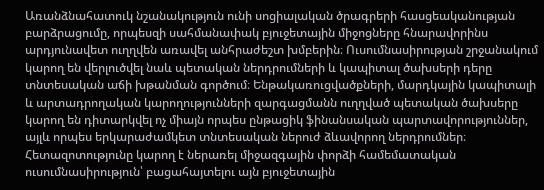Առանձնահատուկ նշանակություն ունի սոցիալական ծրագրերի հասցեականության բարձրացումը, որպեսզի սահմանափակ բյուջետային միջոցները հնարավորինս արդյունավետ ուղղվեն առավել անհրաժեշտ խմբերին։ Ուսումնասիրության շրջանակում կարող են վերլուծվել նաև պետական ներդրումների և կապիտալ ծախսերի դերը տնտեսական աճի խթանման գործում։ Ենթակառուցվածքների, մարդկային կապիտալի և արտադրողական կարողությունների զարգացմանն ուղղված պետական ծախսերը կարող են դիտարկվել ոչ միայն որպես ընթացիկ ֆինանսական պարտավորություններ, այլև որպես երկարաժամկետ տնտեսական ներուժ ձևավորող ներդրումներ։ Հետազոտությունը կարող է ներառել միջազգային փորձի համեմատական ուսումնասիրություն՝ բացահայտելու այն բյուջետային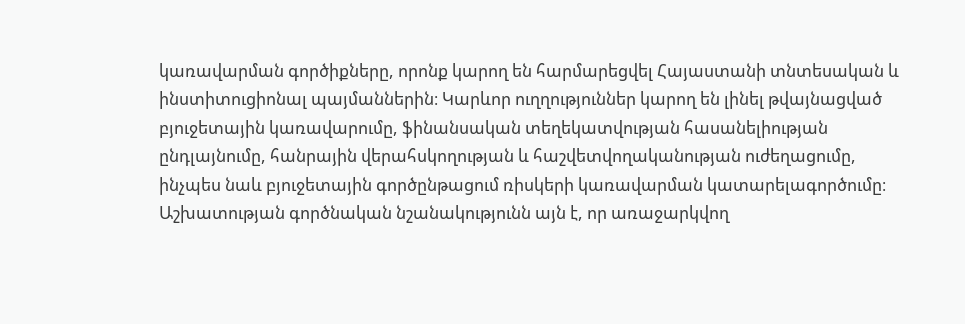կառավարման գործիքները, որոնք կարող են հարմարեցվել Հայաստանի տնտեսական և ինստիտուցիոնալ պայմաններին։ Կարևոր ուղղություններ կարող են լինել թվայնացված բյուջետային կառավարումը, ֆինանսական տեղեկատվության հասանելիության ընդլայնումը, հանրային վերահսկողության և հաշվետվողականության ուժեղացումը, ինչպես նաև բյուջետային գործընթացում ռիսկերի կառավարման կատարելագործումը։ Աշխատության գործնական նշանակությունն այն է, որ առաջարկվող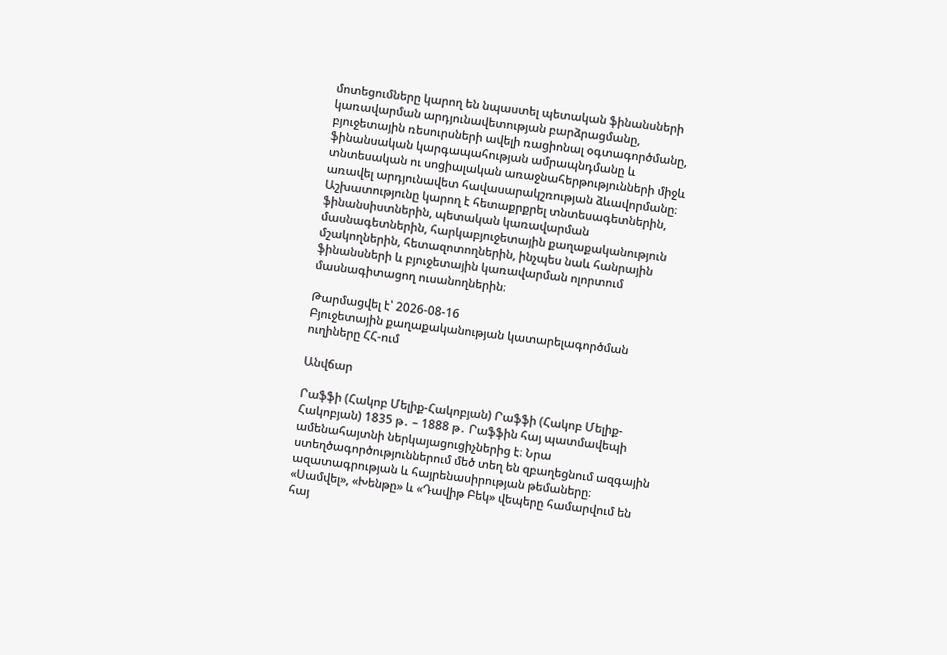մոտեցումները կարող են նպաստել պետական ֆինանսների կառավարման արդյունավետության բարձրացմանը, բյուջետային ռեսուրսների ավելի ռացիոնալ օգտագործմանը, ֆինանսական կարգապահության ամրապնդմանը և տնտեսական ու սոցիալական առաջնահերթությունների միջև առավել արդյունավետ հավասարակշռության ձևավորմանը։ Աշխատությունը կարող է հետաքրքրել տնտեսագետներին, ֆինանսիստներին, պետական կառավարման մասնագետներին, հարկաբյուջետային քաղաքականություն մշակողներին, հետազոտողներին, ինչպես նաև հանրային ֆինանսների և բյուջետային կառավարման ոլորտում մասնագիտացող ուսանողներին։

Թարմացվել է՝ 2026-08-16
Բյուջետային քաղաքականության կատարելագործման ուղիները ՀՀ-ում

Անվճար

Րաֆֆի (Հակոբ Մելիք-Հակոբյան) Րաֆֆի (Հակոբ Մելիք-Հակոբյան) 1835 թ․ – 1888 թ․ Րաֆֆին հայ պատմավեպի ամենահայտնի ներկայացուցիչներից է։ Նրա ստեղծագործություններում մեծ տեղ են զբաղեցնում ազգային ազատագրության և հայրենասիրության թեմաները։ «Սամվել», «Խենթը» և «Դավիթ Բեկ» վեպերը համարվում են հայ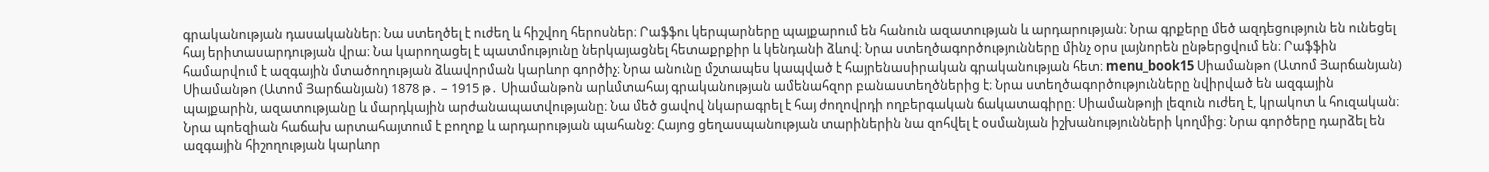գրականության դասականներ։ Նա ստեղծել է ուժեղ և հիշվող հերոսներ։ Րաֆֆու կերպարները պայքարում են հանուն ազատության և արդարության։ Նրա գրքերը մեծ ազդեցություն են ունեցել հայ երիտասարդության վրա։ Նա կարողացել է պատմությունը ներկայացնել հետաքրքիր և կենդանի ձևով։ Նրա ստեղծագործությունները մինչ օրս լայնորեն ընթերցվում են։ Րաֆֆին համարվում է ազգային մտածողության ձևավորման կարևոր գործիչ։ Նրա անունը մշտապես կապված է հայրենասիրական գրականության հետ։ menu_book15 Սիամանթո (Ատոմ Յարճանյան) Սիամանթո (Ատոմ Յարճանյան) 1878 թ․ – 1915 թ․ Սիամանթոն արևմտահայ գրականության ամենահզոր բանաստեղծներից է։ Նրա ստեղծագործությունները նվիրված են ազգային պայքարին, ազատությանը և մարդկային արժանապատվությանը։ Նա մեծ ցավով նկարագրել է հայ ժողովրդի ողբերգական ճակատագիրը։ Սիամանթոյի լեզուն ուժեղ է, կրակոտ և հուզական։ Նրա պոեզիան հաճախ արտահայտում է բողոք և արդարության պահանջ։ Հայոց ցեղասպանության տարիներին նա զոհվել է օսմանյան իշխանությունների կողմից։ Նրա գործերը դարձել են ազգային հիշողության կարևոր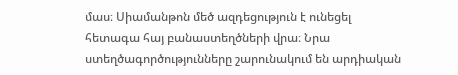մաս։ Սիամանթոն մեծ ազդեցություն է ունեցել հետագա հայ բանաստեղծների վրա։ Նրա ստեղծագործությունները շարունակում են արդիական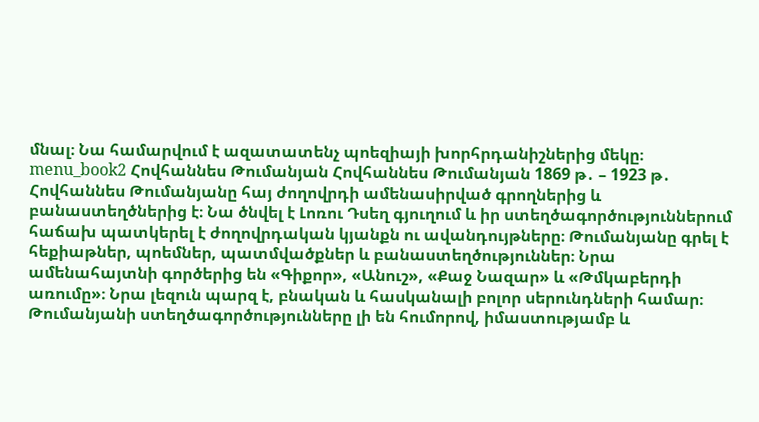մնալ։ Նա համարվում է ազատատենչ պոեզիայի խորհրդանիշներից մեկը։ menu_book2 Հովհաննես Թումանյան Հովհաննես Թումանյան 1869 թ․ – 1923 թ․ Հովհաննես Թումանյանը հայ ժողովրդի ամենասիրված գրողներից և բանաստեղծներից է։ Նա ծնվել է Լոռու Դսեղ գյուղում և իր ստեղծագործություններում հաճախ պատկերել է ժողովրդական կյանքն ու ավանդույթները։ Թումանյանը գրել է հեքիաթներ, պոեմներ, պատմվածքներ և բանաստեղծություններ։ Նրա ամենահայտնի գործերից են «Գիքոր», «Անուշ», «Քաջ Նազար» և «Թմկաբերդի առումը»։ Նրա լեզուն պարզ է, բնական և հասկանալի բոլոր սերունդների համար։ Թումանյանի ստեղծագործությունները լի են հումորով, իմաստությամբ և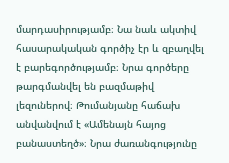մարդասիրությամբ։ Նա նաև ակտիվ հասարակական գործիչ էր և զբաղվել է բարեգործությամբ։ Նրա գործերը թարգմանվել են բազմաթիվ լեզուներով։ Թումանյանը հաճախ անվանվում է «Ամենայն հայոց բանաստեղծ»։ Նրա ժառանգությունը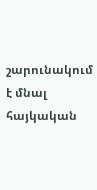շարունակում է մնալ հայկական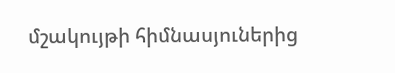մշակույթի հիմնասյուներից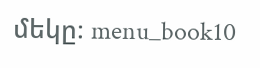մեկը։ menu_book10